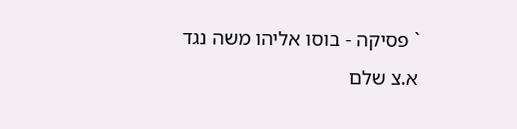` פסיקה - בוסו אליהו משה נגד א.צ שלם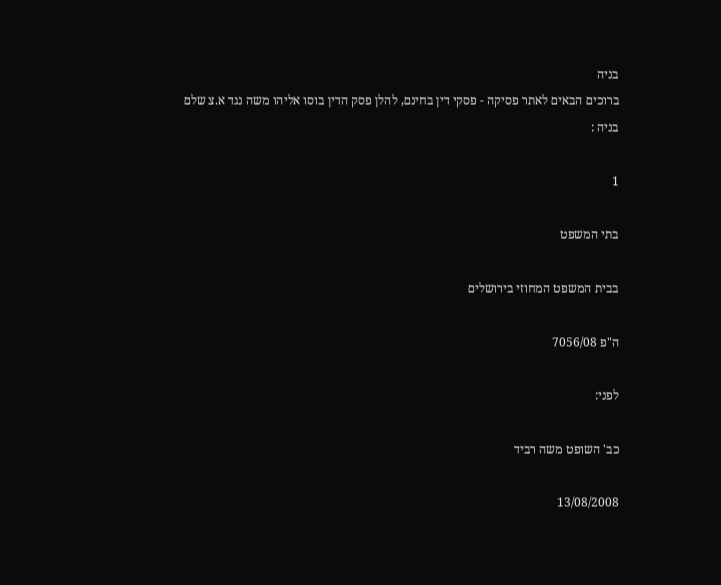בניה
ברוכים הבאים לאתר פסיקה - פסקי דין בחינם, להלן פסק הדין בוסו אליהו משה נגד א.צ שלם בניה :

1

בתי המשפט

בבית המשפט המחוזי בירושלים

ה"פ 7056/08

לפני:

כב' השופט משה רביד

13/08/2008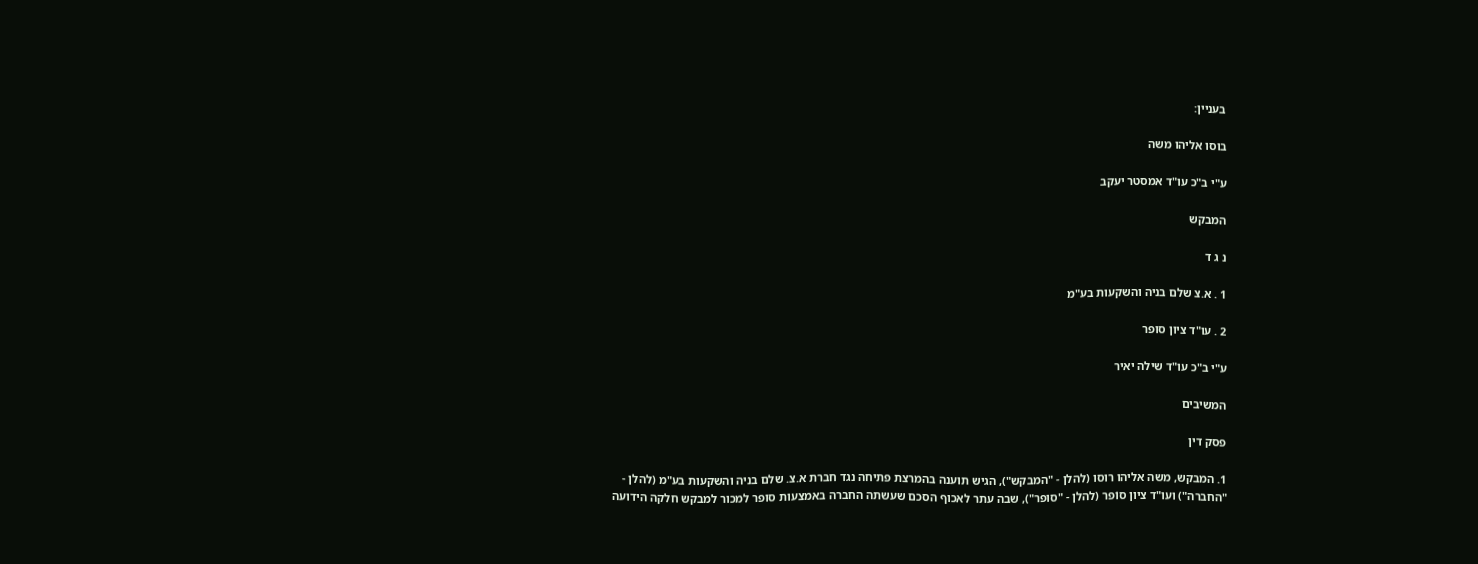בעניין:

בוסו אליהו משה

ע"י ב"כ עו"ד אמסטר יעקב

המבקש

נ ג ד

1 . א.צ שלם בניה והשקעות בע"מ

2 . עו"ד ציון סופר

ע"י ב"כ עו"ד שילה יאיר

המשיבים

פסק דין

1. המבקש, משה אליהו רוסו (להלן - "המבקש"), הגיש תוענה בהמרצת פתיחה נגד חברת א.צ. שלם בניה והשקעות בע"מ (להלן - "החברה") ועו"ד ציון סוֹפר (להלן - "סופר"), שבה עתר לאכוף הסכם שעשתה החברה באמצעות סופר למכור למבקש חלקה הידועה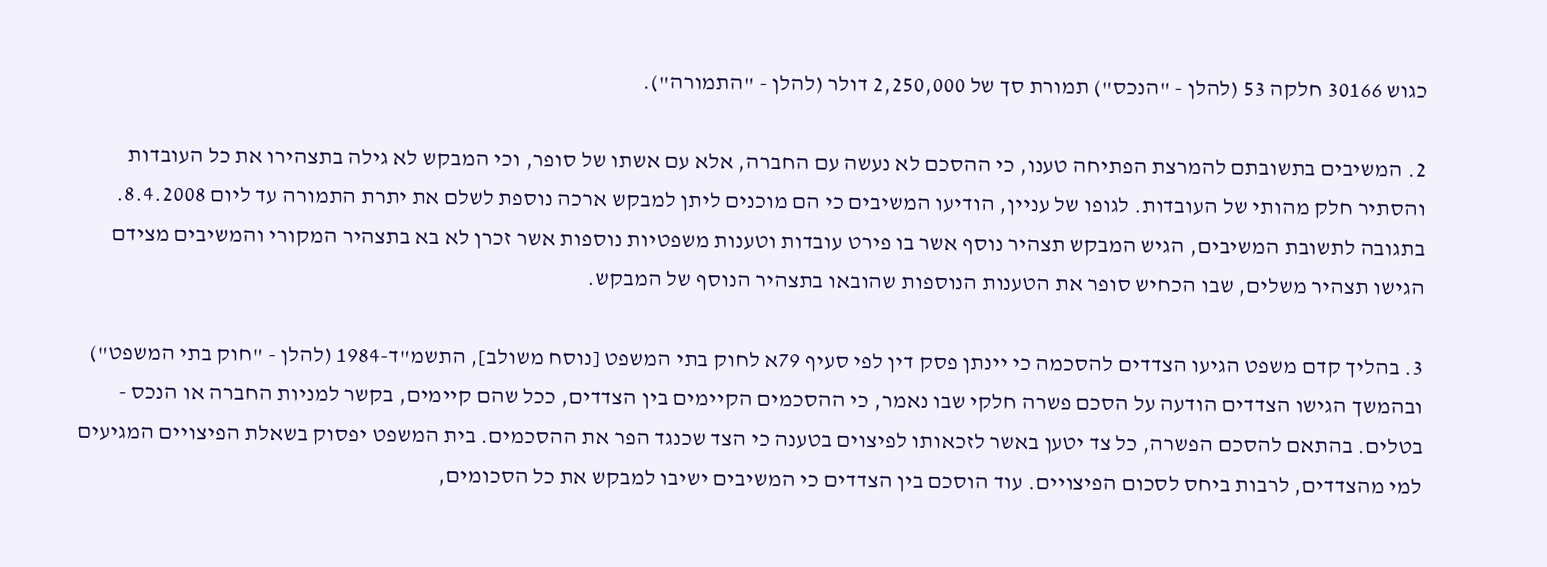כגוש 30166 חלקה 53 (להלן - "הנכס") תמורת סך של 2,250,000 דולר (להלן - "התמורה").

2. המשיבים בתשובתם להמרצת הפתיחה טענו, כי ההסכם לא נעשה עם החברה, אלא עם אשתו של סופר, וכי המבקש לא גילה בתצהירו את כל העובדות והסתיר חלק מהותי של העובדות. לגופו של עניין, הודיעו המשיבים כי הם מוכנים ליתן למבקש ארכה נוספת לשלם את יתרת התמורה עד ליום 8.4.2008. בתגובה לתשובת המשיבים, הגיש המבקש תצהיר נוסף אשר בו פירט עובדות וטענות משפטיות נוספות אשר זכרן לא בא בתצהיר המקורי והמשיבים מצידם הגישו תצהיר משלים, שבו הכחיש סופר את הטענות הנוספות שהובאו בתצהיר הנוסף של המבקש.

3. בהליך קדם משפט הגיעו הצדדים להסכמה כי יינתן פסק דין לפי סעיף 79א לחוק בתי המשפט [נוסח משולב], התשמ"ד-1984 (להלן - "חוק בתי המשפט") ובהמשך הגישו הצדדים הודעה על הסכם פשרה חלקי שבו נאמר, כי ההסכמים הקיימים בין הצדדים, ככל שהם קיימים, בקשר למניות החברה או הנכס - בטלים. בהתאם להסכם הפשרה, כל צד יטען באשר לזכאותו לפיצוים בטענה כי הצד שכנגד הפר את ההסכמים. בית המשפט יפסוק בשאלת הפיצויים המגיעים למי מהצדדים, לרבות ביחס לסכום הפיצויים. עוד הוסכם בין הצדדים כי המשיבים ישיבו למבקש את כל הסכומים,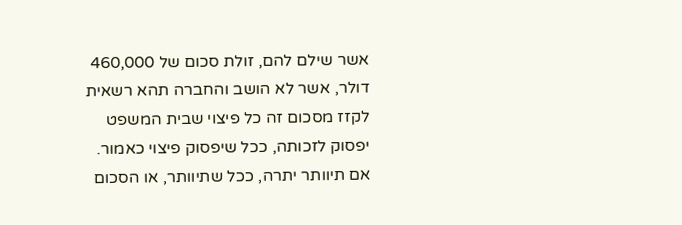אשר שילם להם, זולת סכום של 460,000 דולר, אשר לא הושב והחברה תהא רשאית לקזז מסכום זה כל פיצוי שבית המשפט יפסוק לזכותה, ככל שיפסוק פיצוי כאמור. אם תיוותר יתרה, ככל שתיוותר, או הסכום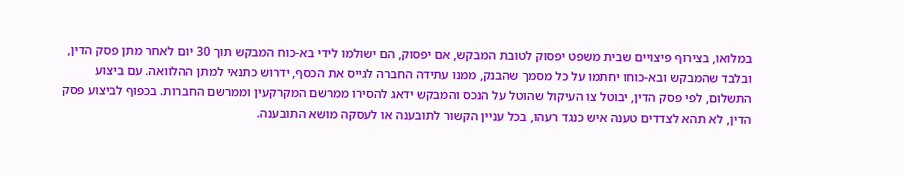במלואו, בצירוף פיצויים שבית משפט יפסוק לטובת המבקש, אם יפסוק, הם ישולמו לידי בא-כוח המבקש תוך 30 יום לאחר מתן פסק הדין, ובלבד שהמבקש ובא-כוחו יחתמו על כל מסמך שהבנק, ממנו עתידה החברה לגייס את הכסף, ידרוש כתנאי למתן ההלוואה. עם ביצוע התשלום, לפי פסק הדין, יבוטל צו העיקול שהוטל על הנכס והמבקש ידאג להסירו ממרשם המקרקעין וממרשם החברות. בכפוף לביצוע פסק הדין, לא תהא לצדדים טענה איש כנגד רעהו, בכל עניין הקשור לתובענה או לעסקה מושא התובענה.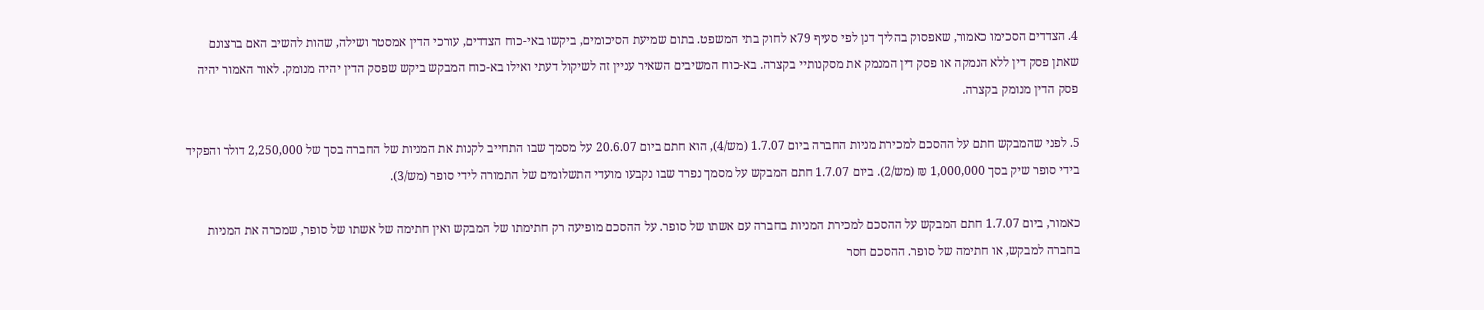4. הצדדים הסכימו כאמור, שאפסוק בהליך דנן לפי סעיף 79א לחוק בתי המשפט. בתום שמיעת הסיכומים, ביקשו באי-כוח הצדדים, עורכי הדין אמסטר ושילה, שהות להשיב האם ברצונם שאתן פסק דין ללא הנמקה או פסק דין המנמק את מסקנותיי בקצרה. בא-כוח המשיבים השאיר עניין זה לשיקול דעתי ואילו בא-כוח המבקש ביקש שפסק הדין יהיה מנומק. לאור האמור יהיה פסק הדין מנומק בקצרה.

5. לפני שהמבקש חתם על ההסכם למכירת מניות החברה ביום 1.7.07 (מש/4), הוא חתם ביום 20.6.07 על מסמך שבו התחייב לקנות את המניות של החברה בסך של 2,250,000 דולר והפקיד בידי סופר שיק בסך 1,000,000 ₪ (מש/2). ביום 1.7.07 חתם המבקש על מסמך נפרד שבו נקבעו מועדי התשלומים של התמורה לידי סופר (מש/3).

כאמור, ביום 1.7.07 חתם המבקש על ההסכם למכירת המניות בחברה עם אשתו של סופר. על ההסכם מופיעה רק חתימתו של המבקש ואין חתימה של אשתו של סופר, שמכרה את המניות בחברה למבקש, או חתימה של סופר. ההסכם חסר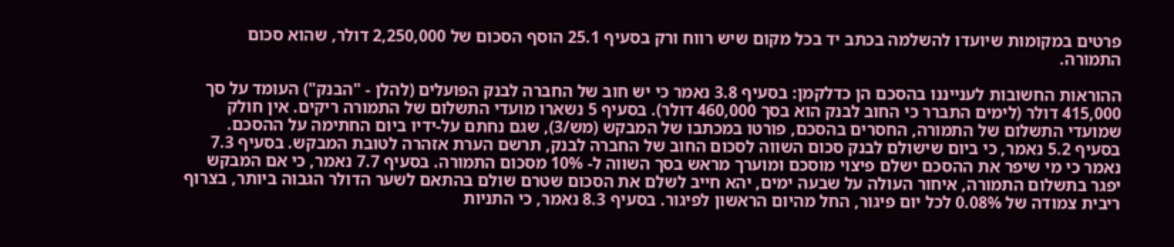פרטים במקומות שיועדו להשלמה בכתב יד בכל מקום שיש רווח ורק בסעיף 25.1 הוסף הסכום של 2,250,000 דולר, שהוא סכום התמורה.

ההוראות החשובות לענייננו בהסכם הן כדלקמן: בסעיף 3.8 נאמר כי יש חוב של החברה לבנק הפועלים (להלן - "הבנק") העומד על סך 415,000 דולר (לימים התברר כי החוב לבנק הוא בסך 460,000 דולר). בסעיף 5 נשארו מועדי התשלום של התמורה ריקים. אין חולק שמועדי התשלום של התמורה, החסרים בהסכם, פורטו במכתבו של המבקש (מש/3), שגם נחתם על-ידיו ביום החתימה על ההסכם. בסעיף 5.2 נאמר, כי ביום שישולם לבנק סכום השווה לסכום החוב של החברה לבנק, תרשם הערת אזהרה לטובת המבקש. בסעיף 7.3 נאמר כי מי שיפר את ההסכם ישלם פיצוי מוסכם ומוערך מראש בסך השווה ל- 10% מסכום התמורה. בסעיף 7.7 נאמר, כי אם המבקש יפגר בתשלום התמורה, איחור העולה על שבעה ימים, יהא חייב לשלם את הסכום שטרם שולם בהתאם לשער הדולר הגבוה ביותר, בצרוף ריבית צמודה של 0.08% לכל יום פיגור, החל מהיום הראשון לפיגור. בסעיף 8.3 נאמר, כי התניות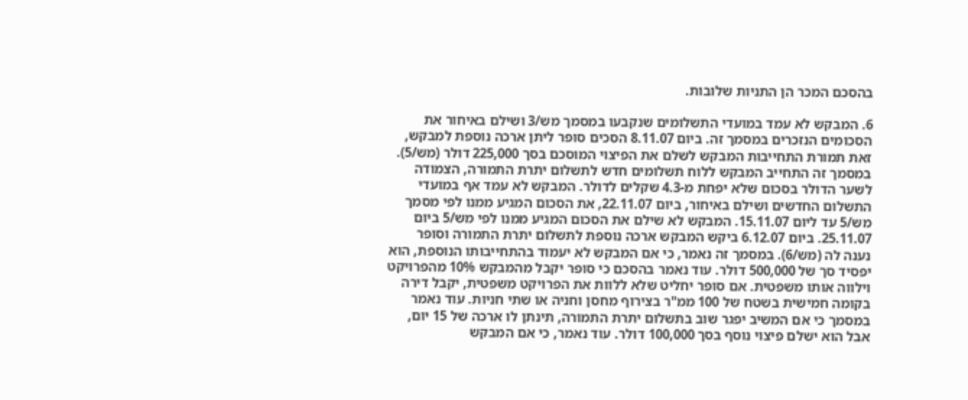בהסכם המכר הן התניות שלובות.

6. המבקש לא עמד במועדי התשלומים שנקבעו במסמך מש/3 ושילם באיחור את הסכומים הנזכרים במסמך זה. ביום 8.11.07 הסכים סופר ליתן ארכה נוספת למבקש, זאת תמורת התחייבות המבקש לשלם את הפיצוי המוסכם בסך 225,000 דולר (מש/5). במסמך זה התחייב המבקש ללוח תשלומים חדש לתשלום יתרת התמורה, הצמודה לשער הדולר בסכום שלא יפחת מ-4.3 שקלים לדולר. המבקש לא עמד אף במועדי התשלום החדשים ושילם באיחור, ביום 22.11.07, את הסכום המגיע ממנו לפי מסמך מש/5 עד ליום 15.11.07. המבקש לא שילם את הסכום המגיע ממנו לפי מש/5 ביום 25.11.07. ביום 6.12.07 ביקש המבקש ארכה נוספת לתשלום יתרת התמורה וסופר נענה לה (מש/6). במסמך זה נאמר, כי אם המבקש לא יעמוד בהתחייבותו הנוספת, הוא יפסיד סך של 500,000 דולר. עוד נאמר בהסכם כי סופר יקבל מהמבקש 10% מהפרויקט וילווה אותו משפטית. אם סופר יחליט שלא ללוות את הפרויקט משפטית, יקבל דירה בקומה חמישית בשטח של 100 ממ"ר בצירוף מחסן וחניה או שתי חניות. עוד נאמר במסמך כי אם המשיב יפגר שוב בתשלום יתרת התמורה, תינתן לו ארכה של 15 יום, אבל הוא ישלם פיצוי נוסף בסך 100,000 דולר. עוד נאמר, כי אם המבקש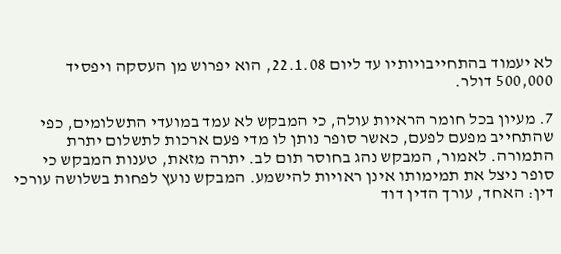לא יעמוד בהתחייבויותיו עד ליום 22.1.08, הוא יפרוש מן העסקה ויפסיד 500,000 דולר.

7. מעיון בכל חומר הראיות עולה, כי המבקש לא עמד במועדי התשלומים, כפי שהתחייב מפעם לפעם, כאשר סופר נותן לו מדי פעם ארכות לתשלום יתרת התמורה. לאמור, המבקש נהג בחוסר תום לב. יתרה מזאת, טענות המבקש כי סופר ניצל את תמימותו אינן ראויות להישמע. המבקש נועץ לפחות בשלושה עורכי דין: האחד, עורך הדין דוד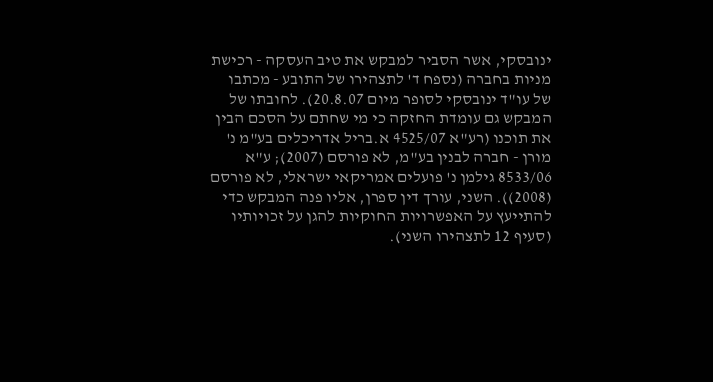ינובסקי, אשר הסביר למבקש את טיב העסקה - רכישת מניות בחברה (נספח ד' לתצהירו של התובע - מכתבו של עו"ד ינובסקי לסופר מיום 20.8.07). לחובתו של המבקש גם עומדת החזקה כי מי שחתם על הסכם הבין את תוכנו (רע"א 4525/07 א.בריל אדריכלים בע"מ נ' מורן - חברה לבנין בע"מ, לא פורסם (2007); ע"א 8533/06 גילמן נ' פועלים אמריקאי ישראלי, לא פורסם
(2008)). השני, עורך דין ספרן, אליו פנה המבקש כדי להתייעץ על האפשרויות החוקיות להגן על זכויותיו (סעיף 12 לתצהירו השני).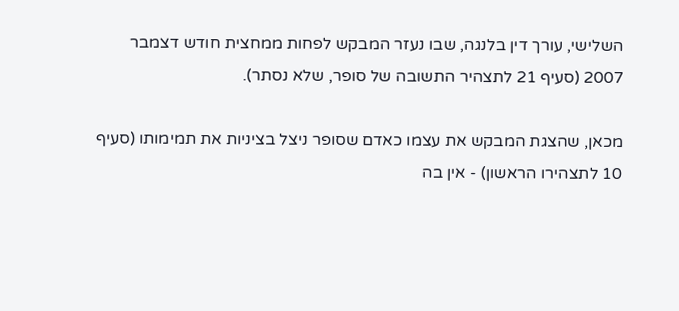השלישי, עורך דין בלנגה, שבו נעזר המבקש לפחות ממחצית חודש דצמבר 2007 (סעיף 21 לתצהיר התשובה של סופר, שלא נסתר).

מכאן, שהצגת המבקש את עצמו כאדם שסופר ניצל בציניות את תמימותו (סעיף 10 לתצהירו הראשון) - אין בה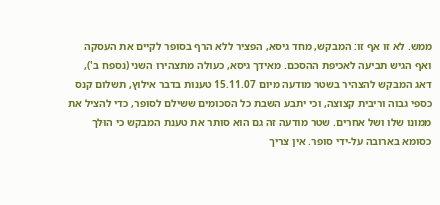ממש. לא זו אף זו: המבקש, מחד גיסא, הפציר ללא הרף בסופר לקיים את העסקה ואף הגיש תביעה לאכיפת ההסכם. מאידך גיסא, כעולה מתצהירו השני (נספח ב'), דאג המבקש להצהיר בשטר מודעה מיום 15.11.07 טענות בדבר אילוץ, תשלום קנס כספי גבוה וריבית קצוצה, וכי יתבע השבת כל הסכומים ששילם לסופר, כדי להציל את ממונו שלו ושל אחרים. שטר מודעה זה גם הוא סותר את טענת המבקש כי הוּלך כסומא בארובה על-ידי סופר. אין צריך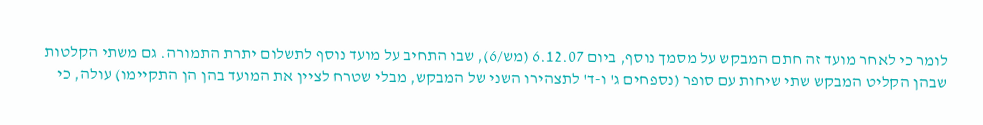לומר כי לאחר מועד זה חתם המבקש על מסמך נוסף, ביום 6.12.07 (מש/6), שבו התחיב על מועד נוסף לתשלום יתרת התמורה. גם משתי הקלטות שבהן הקליט המבקש שתי שיחות עם סופר (נספחים ג' ו-ד' לתצהירו השני של המבקש, מבלי שטרח לציין את המועד בהן הן התקיימו) עולה, כי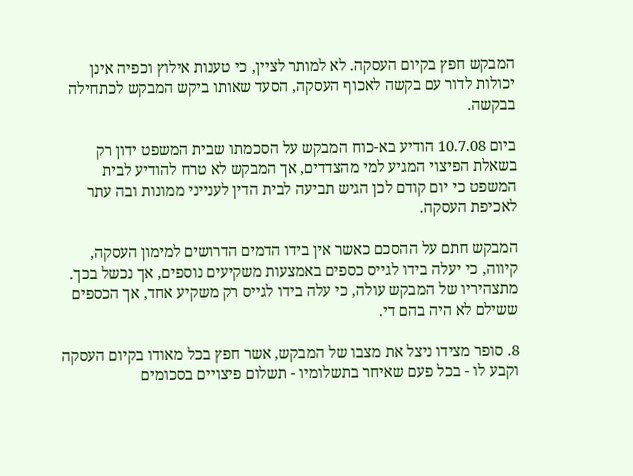המבקש חפץ בקיום העסקה. לא למותר לציין, כי טענות אילוץ וכפיה אינן יכולות לדור עם בקשה לאכוף העסקה, הסעד שאותו ביקש המבקש לכתחילה בבקשה.

ביום 10.7.08 הודיע בא-כוח המבקש על הסכמתו שבית המשפט ידון רק בשאלת הפיצוי המגיע למי מהצדדים, אך המבקש לא טרח להודיע לבית המשפט כי יום קודם לכן הגיש תביעה לבית הדין לענייני ממונות ובה עתר לאכיפת העסקה.

המבקש חתם על ההסכם כאשר אין בידו הדמים הדרושים למימון העסקה, קיווה, כי יעלה בידו לגייס כספים באמצעות משקיעים נוספים, אך נכשל בכך. מתצהיריו של המבקש עולה, כי עלה בידו לגייס רק משקיע אחד, אך הכספים ששילם לא היה בהם די.

8. סופר מצידו ניצל את מצבו של המבקש, אשר חפץ בכל מאודו בקיום העסקה וקבע לו - בכל פעם שאיחר בתשלומיו - תשלום פיצויים בסכומים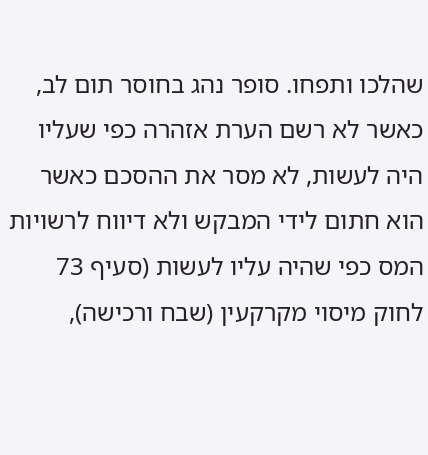שהלכו ותפחו. סופר נהג בחוסר תום לב, כאשר לא רשם הערת אזהרה כפי שעליו היה לעשות, לא מסר את ההסכם כאשר הוא חתום לידי המבקש ולא דיווח לרשויות המס כפי שהיה עליו לעשות (סעיף 73 לחוק מיסוי מקרקעין (שבח ורכישה),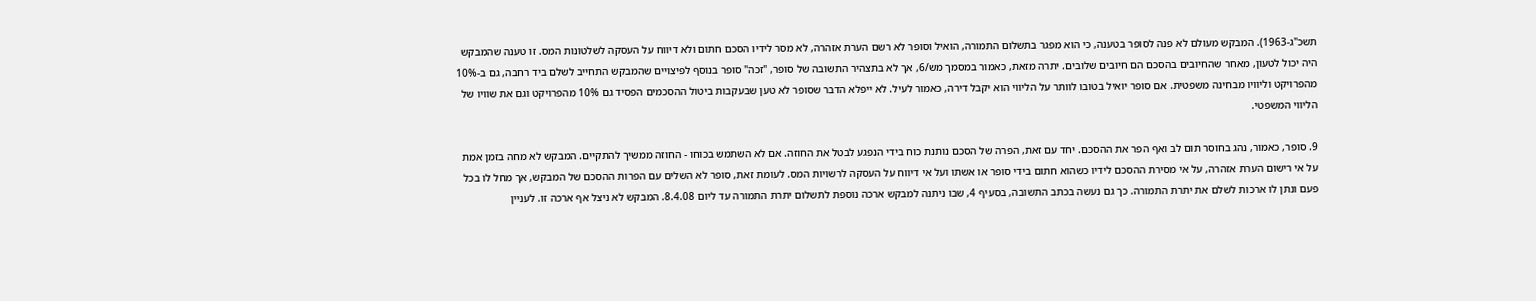תשכ"ג-1963). המבקש מעולם לא פנה לסופר בטענה, כי הוא מפגר בתשלום התמורה, הואיל וסופר לא רשם הערת אזהרה, לא מסר לידיו הסכם חתום ולא דיווח על העסקה לשלטונות המס. זו טענה שהמבקש היה יכול לטעון, מאחר שהחיובים בהסכם הם חיובים שלובים. יתרה מזאת, כאמור במסמך מש/6, אך לא בתצהיר התשובה של סופר, "זכה" סופר בנוסף לפיצויים שהמבקש התחייב לשלם ביד רחבה, גם ב-10% מהפרויקט וליוויו מבחינה משפטית. אם סופר יואיל בטובו לוותר על הליווי הוא יקבל דירה, כאמור לעיל. לא ייפלא הדבר שסופר לא טען שבעקבות ביטול ההסכמים הפסיד גם 10% מהפרויקט וגם את שוויו של הליווי המשפטי.

9. סופר, כאמור, נהג בחוסר תום לב ואף הפר את ההסכם. יחד עם זאת, הפרה של הסכם נותנת כוח בידי הנפגע לבטל את החוזה. אם לא השתמש בכוחו - החוזה ממשיך להתקיים. המבקש לא מחה בזמן אמת על אי רישום הערת אזהרה, על אי מסירת ההסכם לידיו כשהוא חתום בידי סופר או אשתו ועל אי דיווח על העסקה לרשויות המס. לעומת זאת, סופר לא השלים עם הפרות ההסכם של המבקש, אך מחל לו בכל פעם ונתן לו ארכות לשלם את יתרת התמורה. כך גם נעשה בכתב התשובה, בסעיף 4, שבו ניתנה למבקש ארכה נוספת לתשלום יתרת התמורה עד ליום 8.4.08. המבקש לא ניצל אף ארכה זו. לעניין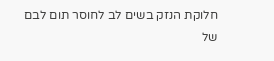חלוקת הנזק בשים לב לחוסר תום לבם של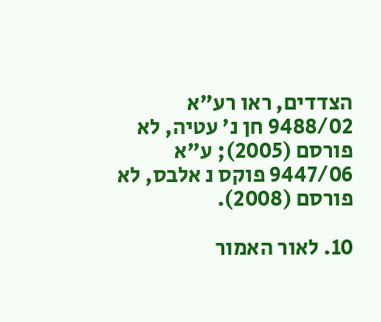הצדדים, ראו רע"א 9488/02 חן נ' עטיה, לא פורסם (2005); ע"א 9447/06 פוקס נ אלבס, לא פורסם (2008).

10. לאור האמור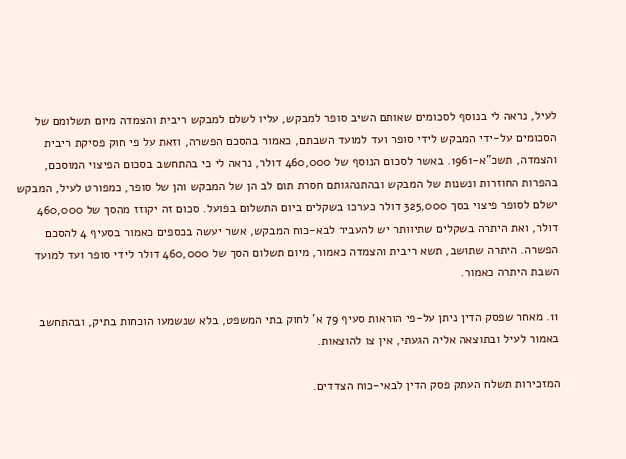לעיל, נראה לי בנוסף לסכומים שאותם השיב סופר למבקש, עליו לשלם למבקש ריבית והצמדה מיום תשלומם של הסכומים על-ידי המבקש לידי סופר ועד למועד השבתם, כאמור בהסכם הפשרה, וזאת על פי חוק פסיקת ריבית והצמדה, תשכ"א-1961. באשר לסכום הנוסף של 460,000 דולר, נראה לי כי בהתחשב בסכום הפיצוי המוסכם, בהפרות החוזרות ונשנות של המבקש ובהתנהגותם חסרת תום לב הן של המבקש והן של סופר, כמפורט לעיל, המבקש ישלם לסופר פיצוי בסך 325,000 דולר כערכו בשקלים ביום התשלום בפועל. סכום זה יקוזז מהסך של 460,000 דולר, ואת היתרה בשקלים שתיוותר יש להעביר לבא-כוח המבקש, אשר יעשה בכספים כאמור בסעיף 4 להסכם הפשרה. היתרה שתושב, תשא ריבית והצמדה כאמור, מיום תשלום הסך של 460,000 דולר לידי סופר ועד למועד השבת היתרה כאמור.

11. מאחר שפסק הדין ניתן על-פי הוראות סעיף 79 א' לחוק בתי המשפט, בלא שנשמעו הוכחות בתיק, ובהתחשב באמור לעיל ובתוצאה אליה הגעתי, אין צו להוצאות.

המזכירות תשלח העתק פסק הדין לבאי-כוח הצדדים.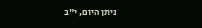ניתן היום, י"ב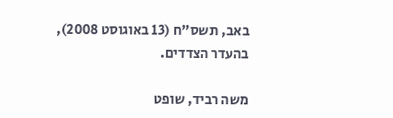באב, תשס"ח (13 באוגוסט 2008), בהעדר הצדדים.

משה רביד, שופט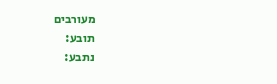מעורבים
תובע:
נתבע: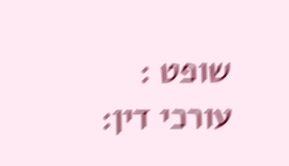שופט :
עורכי דין: